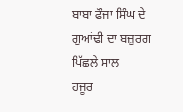ਬਾਬਾ ਫੌਜਾ ਸਿੰਘ ਦੇ ਗੁਆਂਢੀ ਦਾ ਬਜ਼ੁਰਗ ਪਿੱਛਲੇ ਸਾਲ
ਹਜੂਰ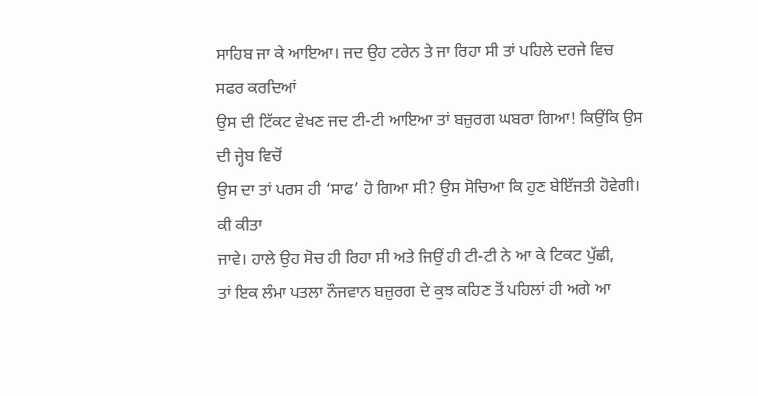ਸਾਹਿਬ ਜਾ ਕੇ ਆਇਆ। ਜਦ ਉਹ ਟਰੇਨ ਤੇ ਜਾ ਰਿਹਾ ਸੀ ਤਾਂ ਪਹਿਲੇ ਦਰਜੇ ਵਿਚ ਸਫਰ ਕਰਦਿਆਂ
ਉਸ ਦੀ ਟਿੱਕਟ ਵੇਖਣ ਜਦ ਟੀ-ਟੀ ਆਇਆ ਤਾਂ ਬਜ਼ੁਰਗ ਘਬਰਾ ਗਿਆ! ਕਿਉਂਕਿ ਉਸ ਦੀ ਜ੍ਹੇਬ ਵਿਚੋਂ
ਉਸ ਦਾ ਤਾਂ ਪਰਸ ਹੀ ‘ਸਾਫ’ ਹੋ ਗਿਆ ਸੀ? ਉਸ ਸੋਚਿਆ ਕਿ ਹੁਣ ਬੇਇੱਜਤੀ ਹੋਵੇਗੀ। ਕੀ ਕੀਤਾ
ਜਾਵੇ। ਹਾਲੇ ਉਹ ਸੋਚ ਹੀ ਰਿਹਾ ਸੀ ਅਤੇ ਜਿਉਂ ਹੀ ਟੀ-ਟੀ ਨੇ ਆ ਕੇ ਟਿਕਟ ਪੁੱਛੀ,
ਤਾਂ ਇਕ ਲੰਮਾ ਪਤਲਾ ਨੌਜਵਾਨ ਬਜ਼ੁਰਗ ਦੇ ਕੁਝ ਕਹਿਣ ਤੋਂ ਪਹਿਲਾਂ ਹੀ ਅਗੇ ਆ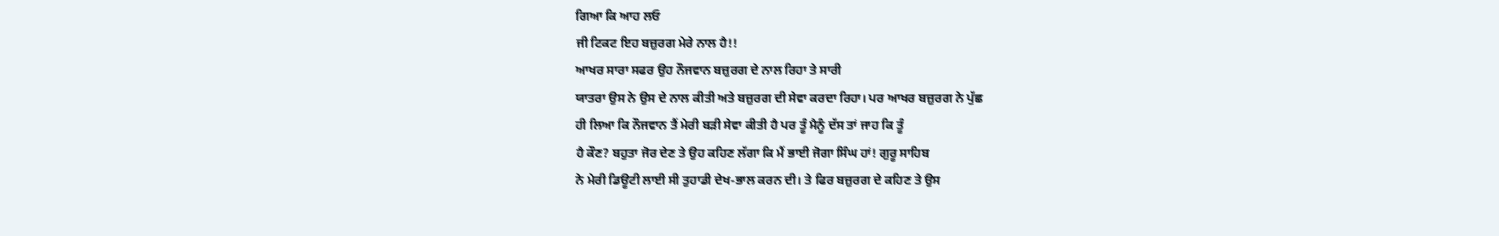ਗਿਆ ਕਿ ਆਹ ਲਓ
ਜੀ ਟਿਕਟ ਇਹ ਬਜ਼ੁਰਗ ਮੇਰੇ ਨਾਲ ਹੈ!!
ਆਖਰ ਸਾਰਾ ਸਫਰ ਉਹ ਨੌਜਵਾਨ ਬਜ਼ੁਰਗ ਦੇ ਨਾਲ ਰਿਹਾ ਤੇ ਸਾਰੀ
ਯਾਤਰਾ ਉਸ ਨੇ ਉਸ ਦੇ ਨਾਲ ਕੀਤੀ ਅਤੇ ਬਜ਼ੁਰਗ ਦੀ ਸੇਵਾ ਕਰਦਾ ਰਿਹਾ। ਪਰ ਆਖਰ ਬਜ਼ੁਰਗ ਨੇ ਪੁੱਛ
ਹੀ ਲਿਆ ਕਿ ਨੌਜਵਾਨ ਤੈਂ ਮੇਰੀ ਬੜੀ ਸੇਵਾ ਕੀਤੀ ਹੈ ਪਰ ਤੂੰ ਮੈਨੂੰ ਦੱਸ ਤਾਂ ਜਾਹ ਕਿ ਤੂੰ
ਹੈ ਕੌਣ? ਬਹੁਤਾ ਜੋਰ ਦੇਣ ਤੇ ਉਹ ਕਹਿਣ ਲੱਗਾ ਕਿ ਮੈਂ ਭਾਈ ਜੋਗਾ ਸਿੰਘ ਹਾਂ! ਗੁਰੂ ਸਾਹਿਬ
ਨੇ ਮੇਰੀ ਡਿਊਟੀ ਲਾਈ ਸੀ ਤੁਹਾਡੀ ਦੇਖ-ਭਾਲ ਕਰਨ ਦੀ। ਤੇ ਫਿਰ ਬਜ਼ੁਰਗ ਦੇ ਕਹਿਣ ਤੇ ਉਸ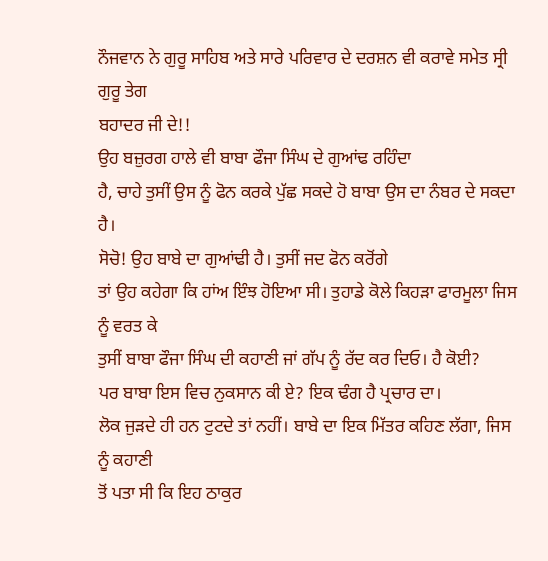ਨੌਜਵਾਨ ਨੇ ਗੁਰੂ ਸਾਹਿਬ ਅਤੇ ਸਾਰੇ ਪਰਿਵਾਰ ਦੇ ਦਰਸ਼ਨ ਵੀ ਕਰਾਵੇ ਸਮੇਤ ਸ੍ਰੀ ਗੁਰੂ ਤੇਗ
ਬਹਾਦਰ ਜੀ ਦੇ!!
ਉਹ ਬਜ਼ੁਰਗ ਹਾਲੇ ਵੀ ਬਾਬਾ ਫੌਜਾ ਸਿੰਘ ਦੇ ਗੁਆਂਢ ਰਹਿੰਦਾ
ਹੈ, ਚਾਹੇ ਤੁਸੀਂ ਉਸ ਨੂੰ ਫੋਨ ਕਰਕੇ ਪੁੱਛ ਸਕਦੇ ਹੋ ਬਾਬਾ ਉਸ ਦਾ ਨੰਬਰ ਦੇ ਸਕਦਾ ਹੈ।
ਸੋਚੋ! ਉਹ ਬਾਬੇ ਦਾ ਗੁਆਂਢੀ ਹੈ। ਤੁਸੀਂ ਜਦ ਫੋਨ ਕਰੋਂਗੇ
ਤਾਂ ਉਹ ਕਹੇਗਾ ਕਿ ਹਾਂਅ ਇੰਝ ਹੋਇਆ ਸੀ। ਤੁਹਾਡੇ ਕੋਲੇ ਕਿਹੜਾ ਫਾਰਮੂਲਾ ਜਿਸ ਨੂੰ ਵਰਤ ਕੇ
ਤੁਸੀਂ ਬਾਬਾ ਫੌਜਾ ਸਿੰਘ ਦੀ ਕਹਾਣੀ ਜਾਂ ਗੱਪ ਨੂੰ ਰੱਦ ਕਰ ਦਿਓ। ਹੈ ਕੋਈ?
ਪਰ ਬਾਬਾ ਇਸ ਵਿਚ ਨੁਕਸਾਨ ਕੀ ਏ? ਇਕ ਢੰਗ ਹੈ ਪ੍ਰਚਾਰ ਦਾ।
ਲੋਕ ਜੁੜਦੇ ਹੀ ਹਨ ਟੁਟਦੇ ਤਾਂ ਨਹੀਂ। ਬਾਬੇ ਦਾ ਇਕ ਮਿੱਤਰ ਕਹਿਣ ਲੱਗਾ, ਜਿਸ ਨੂੰ ਕਹਾਣੀ
ਤੋਂ ਪਤਾ ਸੀ ਕਿ ਇਹ ਠਾਕੁਰ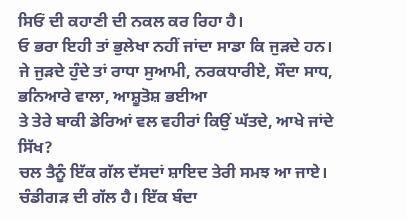ਸਿਓਂ ਦੀ ਕਹਾਣੀ ਦੀ ਨਕਲ ਕਰ ਰਿਹਾ ਹੈ।
ਓ ਭਰਾ ਇਹੀ ਤਾਂ ਭੁਲੇਖਾ ਨਹੀਂ ਜਾਂਦਾ ਸਾਡਾ ਕਿ ਜੁੜਦੇ ਹਨ।
ਜੇ ਜੁੜਦੇ ਹੁੰਦੇ ਤਾਂ ਰਾਧਾ ਸੁਆਮੀ, ਨਰਕਧਾਰੀਏ, ਸੌਦਾ ਸਾਧ, ਭਨਿਆਰੇ ਵਾਲਾ, ਆਸ਼ੂਤੋਸ਼ ਭਈਆ
ਤੇ ਤੇਰੇ ਬਾਕੀ ਡੇਰਿਆਂ ਵਲ ਵਹੀਰਾਂ ਕਿਉਂ ਘੱਤਦੇ, ਆਖੇ ਜਾਂਦੇ ਸਿੱਖ?
ਚਲ ਤੈਨੂੰ ਇੱਕ ਗੱਲ ਦੱਸਦਾਂ ਸ਼ਾਇਦ ਤੇਰੀ ਸਮਝ ਆ ਜਾਏ।
ਚੰਡੀਗੜ ਦੀ ਗੱਲ ਹੈ। ਇੱਕ ਬੰਦਾ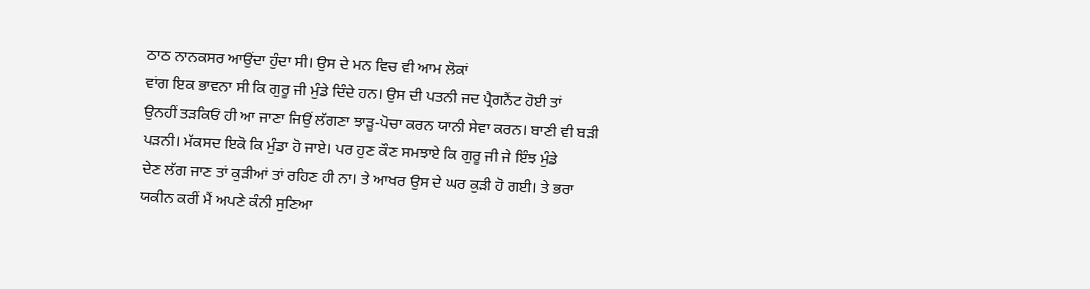ਠਾਠ ਨਾਨਕਸਰ ਆਉਂਦਾ ਹੁੰਦਾ ਸੀ। ਉਸ ਦੇ ਮਨ ਵਿਚ ਵੀ ਆਮ ਲੋਕਾਂ
ਵਾਂਗ ਇਕ ਭਾਵਨਾ ਸੀ ਕਿ ਗੁਰੂ ਜੀ ਮੁੰਡੇ ਦਿੰਦੇ ਹਨ। ਉਸ ਦੀ ਪਤਨੀ ਜਦ ਪ੍ਰੈਗਨੈਂਟ ਹੋਈ ਤਾਂ
ਉਨਹੀਂ ਤੜਕਿਓਂ ਹੀ ਆ ਜਾਣਾ ਜਿਉਂ ਲੱਗਣਾ ਝਾੜੂ-ਪੋਚਾ ਕਰਨ ਯਾਨੀ ਸੇਵਾ ਕਰਨ। ਬਾਣੀ ਵੀ ਬੜੀ
ਪੜਨੀ। ਮੱਕਸਦ ਇਕੋ ਕਿ ਮੁੰਡਾ ਹੋ ਜਾਏ। ਪਰ ਹੁਣ ਕੌਣ ਸਮਝਾਏ ਕਿ ਗੁਰੂ ਜੀ ਜੇ ਇੰਝ ਮੁੰਡੇ
ਦੇਣ ਲੱਗ ਜਾਣ ਤਾਂ ਕੁੜੀਆਂ ਤਾਂ ਰਹਿਣ ਹੀ ਨਾ। ਤੇ ਆਖਰ ਉਸ ਦੇ ਘਰ ਕੁੜੀ ਹੋ ਗਈ। ਤੇ ਭਰਾ
ਯਕੀਨ ਕਰੀਂ ਮੈਂ ਅਪਣੇ ਕੰਨੀ ਸੁਣਿਆ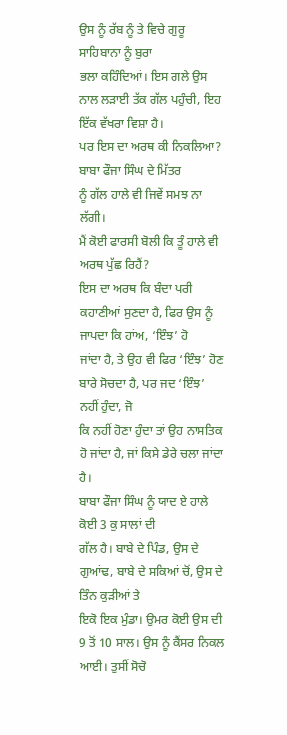ਉਸ ਨੂੰ ਰੱਬ ਨੂੰ ਤੇ ਵਿਚੇ ਗੁਰੂ ਸਾਹਿਬਾਨਾ ਨੂੰ ਬੁਰਾ
ਭਲਾ ਕਹਿੰਦਿਆਂ। ਇਸ ਗਲੇ ਉਸ ਨਾਲ ਲੜਾਈ ਤੱਕ ਗੱਲ ਪਹੁੰਚੀ, ਇਹ ਇੱਕ ਵੱਖਰਾ ਵਿਸ਼ਾ ਹੈ।
ਪਰ ਇਸ ਦਾ ਅਰਥ ਕੀ ਨਿਕਲਿਆ? ਬਾਬਾ ਫੌਜਾ ਸਿੰਘ ਦੇ ਮਿੱਤਰ
ਨੂੰ ਗੱਲ ਹਾਲੇ ਵੀ ਜਿਵੇਂ ਸਮਝ ਨਾ ਲੱਗੀ।
ਮੈਂ ਕੋਈ ਫਾਰਸੀ ਬੋਲੀ ਕਿ ਤੂੰ ਹਾਲੇ ਵੀ ਅਰਥ ਪੁੱਛ ਰਿਹੈਂ?
ਇਸ ਦਾ ਅਰਥ ਕਿ ਬੰਦਾ ਪਰੀ ਕਹਾਣੀਆਂ ਸੁਣਦਾ ਹੈ, ਫਿਰ ਉਸ ਨੂੰ ਜਾਪਦਾ ਕਿ ਹਾਂਅ, ‘ਇੰਝ’ ਹੋ
ਜਾਂਦਾ ਹੈ, ਤੇ ਉਹ ਵੀ ਫਿਰ ‘ਇੰਝ’ ਹੋਣ ਬਾਰੇ ਸੋਚਦਾ ਹੈ, ਪਰ ਜਦ ‘ਇੰਝ’ ਨਹੀਂ ਹੁੰਦਾ, ਜੋ
ਕਿ ਨਹੀਂ ਹੋਣਾ ਹੁੰਦਾ ਤਾਂ ਉਹ ਨਾਸਤਿਕ ਹੋ ਜਾਂਦਾ ਹੈ, ਜਾਂ ਕਿਸੇ ਡੇਰੇ ਚਲਾ ਜਾਂਦਾ ਹੈ।
ਬਾਬਾ ਫੌਜਾ ਸਿੰਘ ਨੂੰ ਯਾਦ ਏ ਹਾਲੇ ਕੋਈ 3 ਕੁ ਸਾਲਾਂ ਦੀ
ਗੱਲ ਹੈ। ਬਾਬੇ ਦੇ ਪਿੰਡ, ਉਸ ਦੇ ਗੁਆਂਢ, ਬਾਬੇ ਦੇ ਸਕਿਆਂ ਚੋਂ, ਉਸ ਦੇ ਤਿੰਨ ਕੁੜੀਆਂ ਤੇ
ਇਕੋ ਇਕ ਮੁੰਡਾ। ਉਮਰ ਕੋਈ ਉਸ ਦੀ 9 ਤੋਂ 10 ਸਾਲ। ਉਸ ਨੂੰ ਕੈਂਸਰ ਨਿਕਲ ਆਈ। ਤੁਸੀਂ ਸੋਚੋ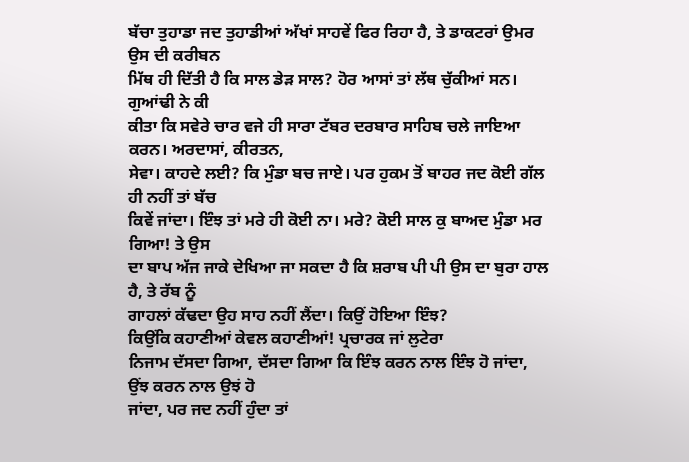ਬੱਚਾ ਤੁਹਾਡਾ ਜਦ ਤੁਹਾਡੀਆਂ ਅੱਖਾਂ ਸਾਹਵੇਂ ਫਿਰ ਰਿਹਾ ਹੈ, ਤੇ ਡਾਕਟਰਾਂ ਉਮਰ ਉਸ ਦੀ ਕਰੀਬਨ
ਮਿੱਥ ਹੀ ਦਿੱਤੀ ਹੈ ਕਿ ਸਾਲ ਡੇੜ ਸਾਲ? ਹੋਰ ਆਸਾਂ ਤਾਂ ਲੱਥ ਚੁੱਕੀਆਂ ਸਨ। ਗੁਆਂਢੀ ਨੇ ਕੀ
ਕੀਤਾ ਕਿ ਸਵੇਰੇ ਚਾਰ ਵਜੇ ਹੀ ਸਾਰਾ ਟੱਬਰ ਦਰਬਾਰ ਸਾਹਿਬ ਚਲੇ ਜਾਇਆ ਕਰਨ। ਅਰਦਾਸਾਂ, ਕੀਰਤਨ,
ਸੇਵਾ। ਕਾਹਦੇ ਲਈ? ਕਿ ਮੁੰਡਾ ਬਚ ਜਾਏ। ਪਰ ਹੁਕਮ ਤੋਂ ਬਾਹਰ ਜਦ ਕੋਈ ਗੱਲ ਹੀ ਨਹੀਂ ਤਾਂ ਬੱਚ
ਕਿਵੇਂ ਜਾਂਦਾ। ਇੰਝ ਤਾਂ ਮਰੇ ਹੀ ਕੋਈ ਨਾ। ਮਰੇ? ਕੋਈ ਸਾਲ ਕੁ ਬਾਅਦ ਮੁੰਡਾ ਮਰ ਗਿਆ! ਤੇ ਉਸ
ਦਾ ਬਾਪ ਅੱਜ ਜਾਕੇ ਦੇਖਿਆ ਜਾ ਸਕਦਾ ਹੈ ਕਿ ਸ਼ਰਾਬ ਪੀ ਪੀ ਉਸ ਦਾ ਬੁਰਾ ਹਾਲ ਹੈ, ਤੇ ਰੱਬ ਨੂੰ
ਗਾਹਲਾਂ ਕੱਢਦਾ ਉਹ ਸਾਹ ਨਹੀਂ ਲੈਂਦਾ। ਕਿਉਂ ਹੋਇਆ ਇੰਝ?
ਕਿਉਂਕਿ ਕਹਾਣੀਆਂ ਕੇਵਲ ਕਹਾਣੀਆਂ! ਪ੍ਰਚਾਰਕ ਜਾਂ ਲੁਟੇਰਾ
ਨਿਜਾਮ ਦੱਸਦਾ ਗਿਆ, ਦੱਸਦਾ ਗਿਆ ਕਿ ਇੰਝ ਕਰਨ ਨਾਲ ਇੰਝ ਹੋ ਜਾਂਦਾ, ਉਂਝ ਕਰਨ ਨਾਲ ਉਝਂ ਹੋ
ਜਾਂਦਾ, ਪਰ ਜਦ ਨਹੀਂ ਹੁੰਦਾ ਤਾਂ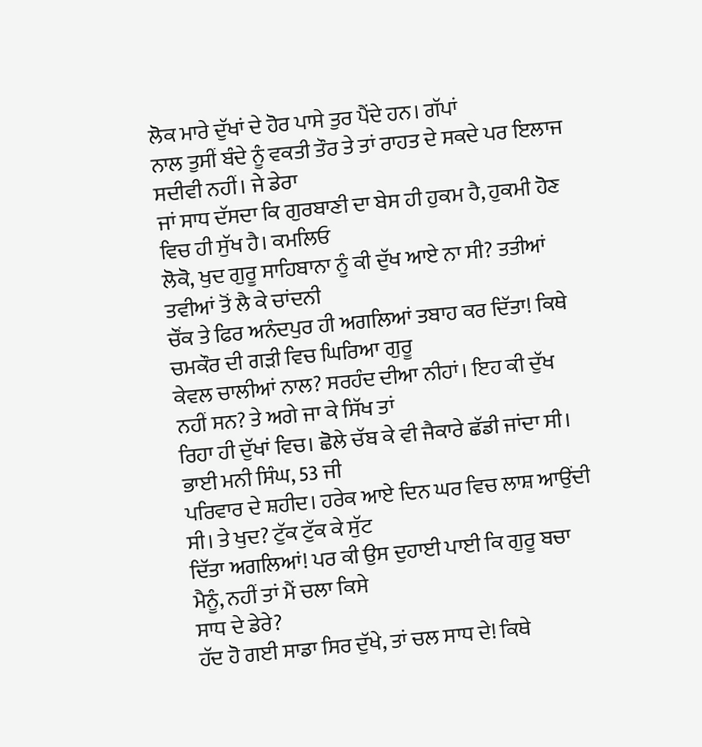ਲੋਕ ਮਾਰੇ ਦੁੱਖਾਂ ਦੇ ਹੋਰ ਪਾਸੇ ਤੁਰ ਪੈਂਦੇ ਹਨ। ਗੱਪਾਂ
ਨਾਲ ਤੁਸੀਂ ਬੰਦੇ ਨੂੰ ਵਕਤੀ ਤੌਰ ਤੇ ਤਾਂ ਰਾਹਤ ਦੇ ਸਕਦੇ ਪਰ ਇਲਾਜ ਸਦੀਵੀ ਨਹੀਂ। ਜੇ ਡੇਰਾ
ਜਾਂ ਸਾਧ ਦੱਸਦਾ ਕਿ ਗੁਰਬਾਣੀ ਦਾ ਬੇਸ ਹੀ ਹੁਕਮ ਹੈ, ਹੁਕਮੀ ਹੋਣ ਵਿਚ ਹੀ ਸੁੱਖ ਹੈ। ਕਮਲਿਓ
ਲੋਕੋ, ਖੁਦ ਗੁਰੂ ਸਾਹਿਬਾਨਾ ਨੂੰ ਕੀ ਦੁੱਖ ਆਏ ਨਾ ਸੀ? ਤਤੀਆਂ ਤਵੀਆਂ ਤੋਂ ਲੈ ਕੇ ਚਾਂਦਨੀ
ਚੌਂਕ ਤੇ ਫਿਰ ਅਨੰਦਪੁਰ ਹੀ ਅਗਲਿਆਂ ਤਬਾਹ ਕਰ ਦਿੱਤਾ! ਕਿਥੇ ਚਮਕੌਰ ਦੀ ਗੜੀ ਵਿਚ ਘਿਰਿਆ ਗੁਰੂ
ਕੇਵਲ ਚਾਲੀਆਂ ਨਾਲ? ਸਰਹੰਦ ਦੀਆ ਨੀਹਾਂ। ਇਹ ਕੀ ਦੁੱਖ ਨਹੀਂ ਸਨ? ਤੇ ਅਗੇ ਜਾ ਕੇ ਸਿੱਖ ਤਾਂ
ਰਿਹਾ ਹੀ ਦੁੱਖਾਂ ਵਿਚ। ਛੋਲੇ ਚੱਬ ਕੇ ਵੀ ਜੈਕਾਰੇ ਛੱਡੀ ਜਾਂਦਾ ਸੀ। ਭਾਈ ਮਨੀ ਸਿੰਘ, 53 ਜੀ
ਪਰਿਵਾਰ ਦੇ ਸ਼ਹੀਦ। ਹਰੇਕ ਆਏ ਦਿਨ ਘਰ ਵਿਚ ਲਾਸ਼ ਆਉਂਦੀ ਸੀ। ਤੇ ਖੁਦ? ਟੁੱਕ ਟੁੱਕ ਕੇ ਸੁੱਟ
ਦਿੱਤਾ ਅਗਲਿਆਂ! ਪਰ ਕੀ ਉਸ ਦੁਹਾਈ ਪਾਈ ਕਿ ਗੁਰੂ ਬਚਾ ਮੈਨੂੰ, ਨਹੀਂ ਤਾਂ ਮੈਂ ਚਲਾ ਕਿਸੇ
ਸਾਧ ਦੇ ਡੇਰੇ?
ਹੱਦ ਹੋ ਗਈ ਸਾਡਾ ਸਿਰ ਦੁੱਖੇ, ਤਾਂ ਚਲ ਸਾਧ ਦੇ! ਕਿਥੇ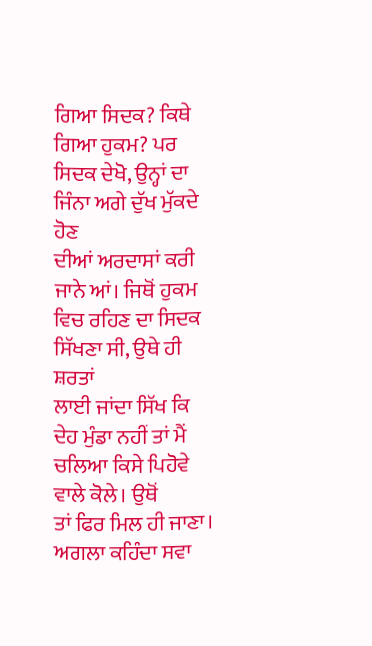ਗਿਆ ਸਿਦਕ? ਕਿਥੇ ਗਿਆ ਹੁਕਮ? ਪਰ ਸਿਦਕ ਦੇਖੋ, ਉਨ੍ਹਾਂ ਦਾ ਜਿੰਨਾ ਅਗੇ ਦੁੱਖ ਮੁੱਕਦੇ ਹੋਣ
ਦੀਆਂ ਅਰਦਾਸਾਂ ਕਰੀ ਜਾਨੇ ਆਂ। ਜਿਥੋਂ ਹੁਕਮ ਵਿਚ ਰਹਿਣ ਦਾ ਸਿਦਕ ਸਿੱਖਣਾ ਸੀ, ਉਥੇ ਹੀ ਸ਼ਰਤਾਂ
ਲਾਈ ਜਾਂਦਾ ਸਿੱਖ ਕਿ ਦੇਹ ਮੁੰਡਾ ਨਹੀਂ ਤਾਂ ਮੈਂ ਚਲਿਆ ਕਿਸੇ ਪਿਹੋਵੇ ਵਾਲੇ ਕੋਲੇ। ਉਥੋਂ
ਤਾਂ ਫਿਰ ਮਿਲ ਹੀ ਜਾਣਾ। ਅਗਲਾ ਕਹਿੰਦਾ ਸਵਾ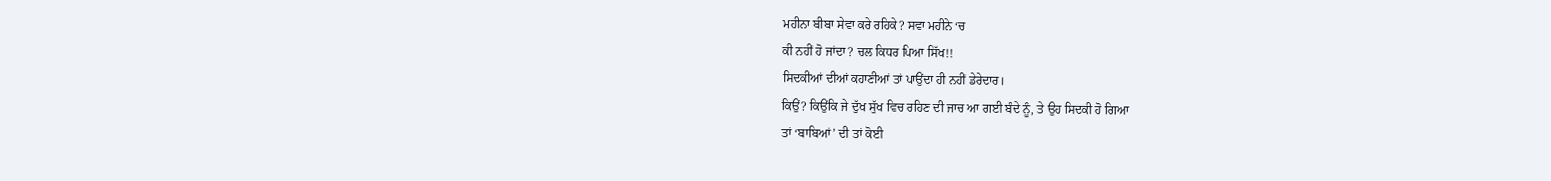ਮਹੀਨਾ ਬੀਬਾ ਸੇਵਾ ਕਰੇ ਰਹਿਕੇ? ਸਵਾ ਮਹੀਨੇ ‘ਚ
ਕੀ ਨਹੀਂ ਹੋ ਜਾਂਦਾ? ਚਲ ਕਿਧਰ ਪਿਆ ਸਿੱਖ!!
ਸਿਦਕੀਆਂ ਦੀਆਂ ਕਹਾਣੀਆਂ ਤਾਂ ਪਾਉਂਦਾ ਹੀ ਨਹੀਂ ਡੇਰੇਦਾਰ।
ਕਿਉਂ? ਕਿਉਂਕਿ ਜੇ ਦੁੱਖ ਸੁੱਖ ਵਿਚ ਰਹਿਣ ਦੀ ਜਾਚ ਆ ਗਈ ਬੰਦੇ ਨੂੰ, ਤੇ ਉਹ ਸਿਦਕੀ ਹੋ ਗਿਆ
ਤਾਂ ‘ਬਾਬਿਆਂ’ ਦੀ ਤਾਂ ਕੋਈ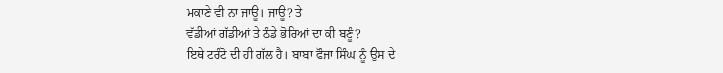ਮਕਾਣੇ ਵੀ ਨਾ ਜਾਊ। ਜਾਊ? ਤੇ
ਵੱਡੀਆਂ ਗੱਡੀਆਂ ਤੇ ਠੰਡੇ ਭੋਰਿਆਂ ਦਾ ਕੀ ਬਣੂੰ?
ਇਥੇ ਟਰੰਟੋ ਦੀ ਹੀ ਗੱਲ ਹੈ। ਬਾਬਾ ਫੌਜਾ ਸਿੰਘ ਨੂੰ ਉਸ ਦੇ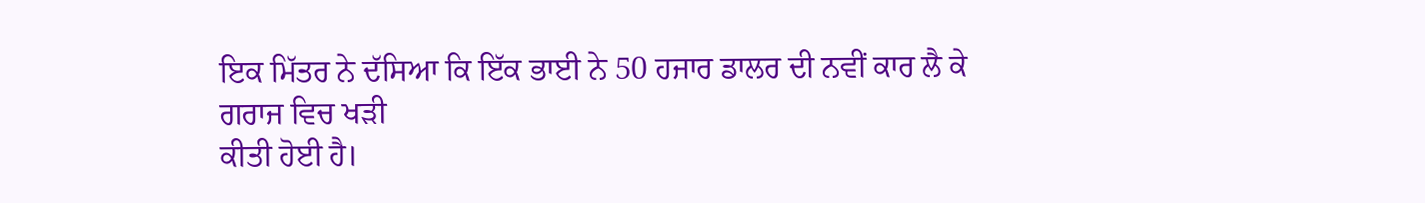ਇਕ ਮਿੱਤਰ ਨੇ ਦੱਸਿਆ ਕਿ ਇੱਕ ਭਾਈ ਨੇ 50 ਹਜਾਰ ਡਾਲਰ ਦੀ ਨਵੀਂ ਕਾਰ ਲੈ ਕੇ ਗਰਾਜ ਵਿਚ ਖੜੀ
ਕੀਤੀ ਹੋਈ ਹੈ।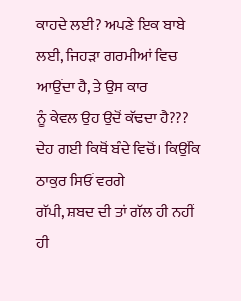ਕਾਹਦੇ ਲਈ? ਅਪਣੇ ਇਕ ਬਾਬੇ ਲਈ, ਜਿਹੜਾ ਗਰਮੀਆਂ ਵਿਚ ਆਉਂਦਾ ਹੈ, ਤੇ ਉਸ ਕਾਰ
ਨੂੰ ਕੇਵਲ ਉਹ ਉਦੋਂ ਕੱਢਦਾ ਹੈ??? ਦੇਹ ਗਈ ਕਿਥੋਂ ਬੰਦੇ ਵਿਚੋਂ। ਕਿਉਂਕਿ ਠਾਕੁਰ ਸਿਓਂ ਵਰਗੇ
ਗੱਪੀ, ਸ਼ਬਦ ਦੀ ਤਾਂ ਗੱਲ ਹੀ ਨਹੀਂ ਹੀ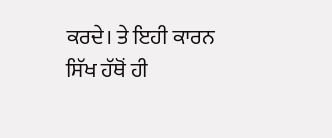ਕਰਦੇ। ਤੇ ਇਹੀ ਕਾਰਨ ਸਿੱਖ ਹੱਥੋਂ ਹੀ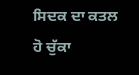ਸਿਦਕ ਦਾ ਕਤਲ
ਹੋ ਚੁੱਕਾ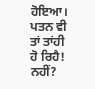ਹੋਇਆ। ਪਤਨ ਵੀ ਤਾਂ ਤਾਂਹੀ ਹੋ ਰਿਹੈ! ਨਹੀਂ?